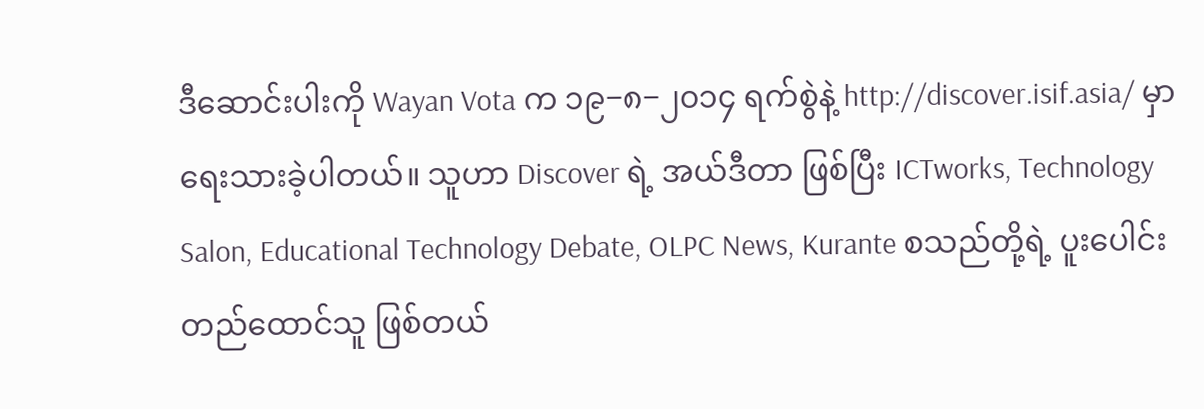ဒီဆောင်းပါးကို Wayan Vota က ၁၉−၈−၂၀၁၄ ရက်စွဲနဲ့ http://discover.isif.asia/ မှာရေးသားခဲ့ပါတယ်။ သူဟာ Discover ရဲ့ အယ်ဒီတာ ဖြစ်ပြီး ICTworks, Technology Salon, Educational Technology Debate, OLPC News, Kurante စသည်တို့ရဲ့ ပူးပေါင်းတည်ထောင်သူ ဖြစ်တယ်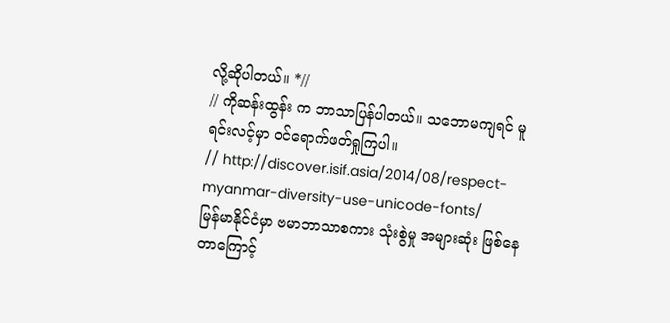လို့ဆိုပါတယ်။ *//
// ကိုဆန်းထွန်း က ဘာသာပြန်ပါတယ်။ သဘောမကျရင် မူရင်းလင့်မှာ ဝင်ရောက်ဖတ်ရှုကြပါ။
// http://discover.isif.asia/2014/08/respect-myanmar-diversity-use-unicode-fonts/
မြန်မာနိုင်ငံမှာ ဗမာဘာသာစကား သုံးစွဲမှု အများဆုံး ဖြစ်နေတာကြောင့်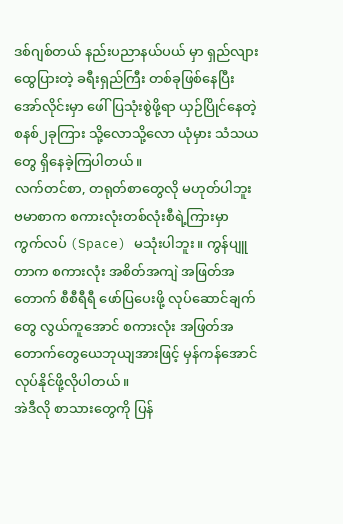ဒစ်ဂျစ်တယ် နည်းပညာနယ်ပယ် မှာ ရှည်လျား ထွေပြားတဲ့ ခရီးရှည်ကြီး တစ်ခုဖြစ်နေပြီး အော်လိုင်းမှာ ဖေါ်ပြသုံးစွဲဖို့ရာ ယှဉ်ပြိုင်နေတဲ့ စနစ်၂ခုကြား သို့လောသို့လော ယုံမှား သံသယတွေ ရှိနေခဲ့ကြပါတယ်။
လက်တင်စာ, တရုတ်စာတွေလို မဟုတ်ပါဘူး ဗမာစာက စကားလုံးတစ်လုံးစီရဲ့ကြားမှာ ကွက်လပ် (Space) မသုံးပါဘူး။ ကွန်ပျူတာက စကားလုံး အစိတ်အကျဲ အဖြတ်အတောက် စီစီရီရီ ဖော်ပြပေးဖို့ လုပ်ဆောင်ချက်တွေ လွယ်ကူအောင် စကားလုံး အဖြတ်အတောက်တွေယေဘုယျအားဖြင့် မှန်ကန်အောင် လုပ်နိုင်ဖို့လိုပါတယ်။
အဲဒီလို စာသားတွေကို ပြန်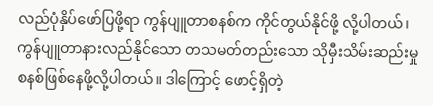လည်ပုံနှိပ်ဖော်ပြဖို့ရာ ကွန်ပျူတာစနစ်က ကိုင်တွယ်နိုင်ဖို့ လို့ပါတယ်၊ ကွန်ပျူတာနားလည်နိုင်သော တသမတ်တည်းသော သိုမှီးသိမ်းဆည်းမှု စနစ်ဖြစ်နေဖို့လို့ပါတယ်။ ဒါကြောင့် ဖောင့်ရှိတဲ့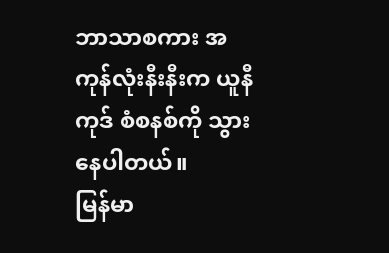ဘာသာစကား အကုန်လုံးနီးနီးက ယူနီကုဒ် စံစနစ်ကို သွားနေပါတယ်။
မြန်မာ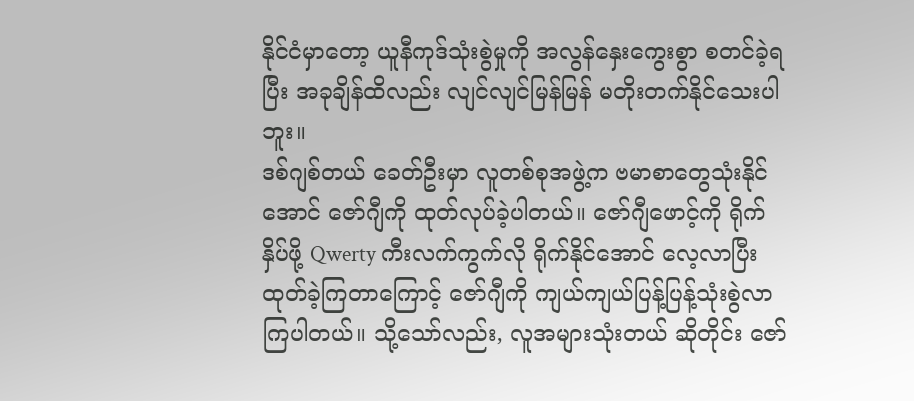နိုင်ငံမှာတော့ ယူနီကုဒ်သုံးစွဲမှုကို အလွန်နှေးကွေးစွာ စတင်ခဲ့ရပြီး အခုချိန်ထိလည်း လျင်လျင်မြန်မြန် မတိုးတက်နိုင်သေးပါဘူး။
ဒစ်ဂျစ်တယ် ခေတ်ဦးမှာ လူတစ်စုအဖွဲ့က ဗမာစာတွေသုံးနိုင်အောင် ဇော်ဂျီကို ထုတ်လုပ်ခဲ့ပါတယ်။ ဇော်ဂျီဖောင့်ကို ရိုက်နှိပ်ဖို့ Qwerty ကီးလက်ကွက်လို ရိုက်နိုင်အောင် လေ့လာပြီး ထုတ်ခဲ့ကြတာကြောင့် ဇော်ဂျီကို ကျယ်ကျယ်ပြန့်ပြန့်သုံးစွဲလာကြပါတယ်။ သို့သော်လည်း, လူအများသုံးတယ် ဆိုတိုင်း ဇော်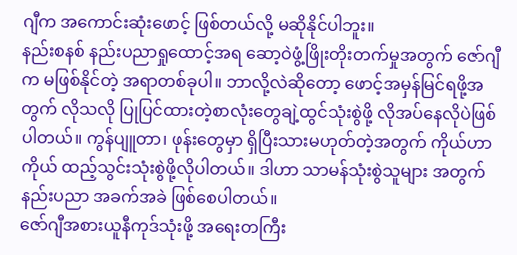ဂျီက အကောင်းဆုံးဖောင့် ဖြစ်တယ်လို့ မဆိုနိုင်ပါဘူး။
နည်းစနစ် နည်းပညာရှုထောင့်အရ ဆော့ဝဲဖွံ့ဖြိုးတိုးတက်မှုအတွက် ဇော်ဂျီက မဖြစ်နိုင်တဲ့ အရာတစ်ခုပါ။ ဘာလို့လဲဆိုတော့ ဖောင့်အမှန်မြင်ရဖို့အတွက် လိုသလို ပြုပြင်ထားတဲ့စာလုံးတွေချဲ့ထွင်သုံးစွဲဖို့ လိုအပ်နေလိုပဲဖြစ်ပါတယ်။ ကွန်ပျူတာ၊ ဖုန်းတွေမှာ ရှိပြီးသားမဟုတ်တဲ့အတွက် ကိုယ်ဟာကိုယ် ထည့်သွင်းသုံးစွဲဖို့လိုပါတယ်။ ဒါဟာ သာမန်သုံးစွဲသူများ အတွက် နည်းပညာ အခက်အခဲ ဖြစ်စေပါတယ်။
ဇော်ဂျီအစားယူနီကုဒ်သုံးဖို့ အရေးတကြီး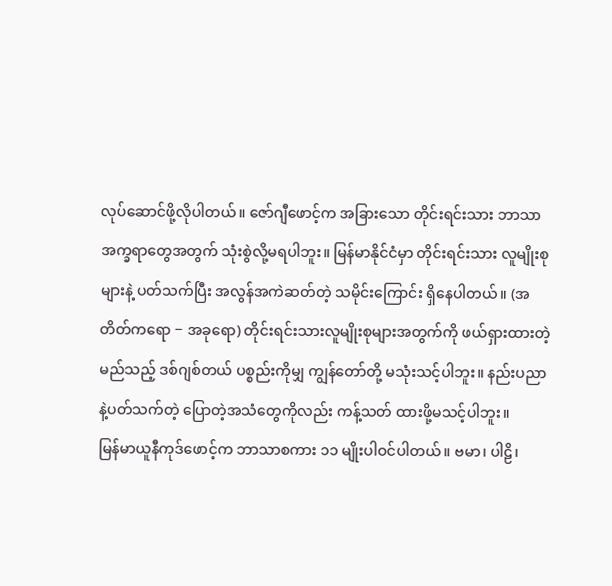လုပ်ဆောင်ဖို့လိုပါတယ်။ ဇော်ဂျီဖောင့်က အခြားသော တိုင်းရင်းသား ဘာသာ အက္ခရာတွေအတွက် သုံးစွဲလို့မရပါဘူး။ မြန်မာနိုင်ငံမှာ တိုင်းရင်းသား လူမျိုးစုများနဲ့ ပတ်သက်ပြီး အလွန်အကဲဆတ်တဲ့ သမိုင်းကြောင်း ရှိနေပါတယ်။ (အတိတ်ကရော − အခုရော) တိုင်းရင်းသားလူမျိုးစုများအတွက်ကို ဖယ်ရှားထားတဲ့ မည်သည့် ဒစ်ဂျစ်တယ် ပစ္စည်းကိုမျှ ကျွန်တော်တို့ မသုံးသင့်ပါဘူး။ နည်းပညာနဲ့ပတ်သက်တဲ့ ပြောတဲ့အသံတွေကိုလည်း ကန့်သတ် ထားဖို့မသင့်ပါဘူး။
မြန်မာယူနီကုဒ်ဖောင့်က ဘာသာစကား ၁၁ မျိုးပါဝင်ပါတယ်။ ဗမာ၊ ပါဠိ၊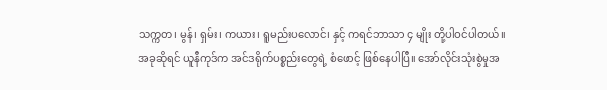သက္ကတ၊ မွန်၊ ရှမ်း၊ ကယား၊ ရူမည်းပလောင်၊ နှင့် ကရင်ဘာသာ ၄ မျိုး တို့ပါဝင်ပါတယ်။ အခုဆိုရင် ယူနီကုဒ်က အင်ဒရိုက်ပစ္စည်းတွေရဲ့ စံဖောင့် ဖြစ်နေပါပြီ။ အော်လိုင်းသုံးစွဲမှုအ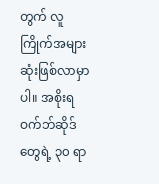တွက် လူကြိုက်အများဆုံးဖြစ်လာမှာပါ။ အစိုးရ ဝက်ဘ်ဆိုဒ် တွေရဲ့ ၃၀ ရာ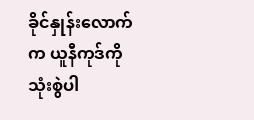ခိုင်နှုန်းလောက်က ယူနီကုဒ်ကို သုံးစွဲပါ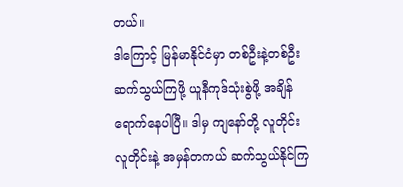တယ်။
ဒါကြောင့် မြန်မာနိုင်ငံမှာ တစ်ဦးနဲ့တစ်ဦး ဆက်သွယ်ကြဖို့ ယူနီကုဒ်သုံးစွဲဖို့ အချိန်ရောက်နေပါပြီ။ ဒါမှ ကျနော်တို့ လူတိုင်းလူတိုင်းနဲ့ အမှန်တကယ် ဆက်သွယ်နိုင်ကြ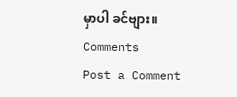မှာပါ ခင်ဗျား။
Comments
Post a Comment